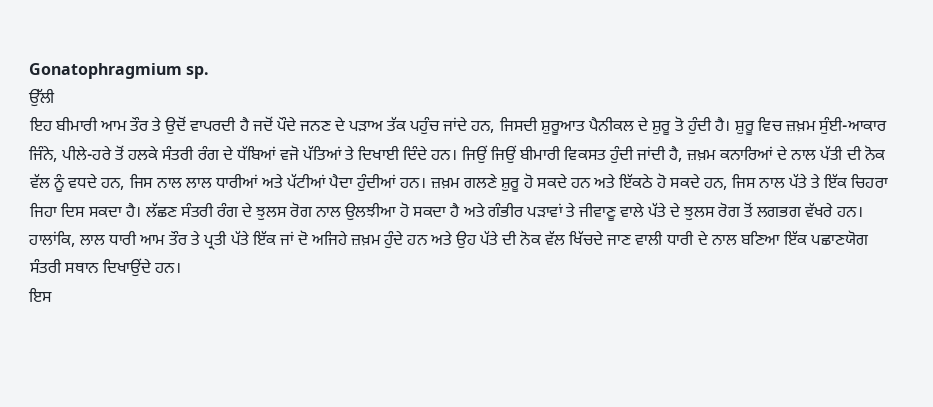Gonatophragmium sp.
ਉੱਲੀ
ਇਹ ਬੀਮਾਰੀ ਆਮ ਤੌਰ ਤੇ ਉਦੋਂ ਵਾਪਰਦੀ ਹੈ ਜਦੋਂ ਪੌਦੇ ਜਨਣ ਦੇ ਪੜਾਅ ਤੱਕ ਪਹੁੰਚ ਜਾਂਦੇ ਹਨ, ਜਿਸਦੀ ਸ਼ੁਰੂਆਤ ਪੈਨੀਕਲ ਦੇ ਸ਼ੁਰੂ ਤੋ ਹੁੰਦੀ ਹੈ। ਸ਼ੁਰੂ ਵਿਚ ਜ਼ਖ਼ਮ ਸੁੰਈ-ਆਕਾਰ ਜਿੰਨੇ, ਪੀਲੇ-ਹਰੇ ਤੋਂ ਹਲਕੇ ਸੰਤਰੀ ਰੰਗ ਦੇ ਧੱਬਿਆਂ ਵਜੋ ਪੱਤਿਆਂ ਤੇ ਦਿਖਾਈ ਦਿੰਦੇ ਹਨ। ਜਿਉਂ ਜਿਉਂ ਬੀਮਾਰੀ ਵਿਕਸਤ ਹੁੰਦੀ ਜਾਂਦੀ ਹੈ, ਜ਼ਖ਼ਮ ਕਨਾਰਿਆਂ ਦੇ ਨਾਲ ਪੱਤੀ ਦੀ ਨੋਕ ਵੱਲ ਨੂੰ ਵਧਦੇ ਹਨ, ਜਿਸ ਨਾਲ ਲਾਲ ਧਾਰੀਆਂ ਅਤੇ ਪੱਟੀਆਂ ਪੈਦਾ ਹੁੰਦੀਆਂ ਹਨ। ਜ਼ਖ਼ਮ ਗਲਣੇ ਸ਼ੁਰੂ ਹੋ ਸਕਦੇ ਹਨ ਅਤੇ ਇੱਕਠੇ ਹੋ ਸਕਦੇ ਹਨ, ਜਿਸ ਨਾਲ ਪੱਤੇ ਤੇ ਇੱਕ ਚਿਹਰਾ ਜਿਹਾ ਦਿਸ ਸਕਦਾ ਹੈ। ਲੱਛਣ ਸੰਤਰੀ ਰੰਗ ਦੇ ਝੁਲਸ ਰੋਗ ਨਾਲ ਉਲਝੀਆ ਹੋ ਸਕਦਾ ਹੈ ਅਤੇ ਗੰਭੀਰ ਪੜਾਵਾਂ ਤੇ ਜੀਵਾਣੂ ਵਾਲੇ ਪੱਤੇ ਦੇ ਝੁਲਸ ਰੋਗ ਤੋਂ ਲਗਭਗ ਵੱਖਰੇ ਹਨ। ਹਾਲਾਂਕਿ, ਲਾਲ ਧਾਰੀ ਆਮ ਤੌਰ ਤੇ ਪ੍ਰਤੀ ਪੱਤੇ ਇੱਕ ਜਾਂ ਦੋ ਅਜਿਹੇ ਜ਼ਖ਼ਮ ਹੁੰਦੇ ਹਨ ਅਤੇ ਉਹ ਪੱਤੇ ਦੀ ਨੋਕ ਵੱਲ ਖਿੱਚਦੇ ਜਾਣ ਵਾਲੀ ਧਾਰੀ ਦੇ ਨਾਲ ਬਣਿਆ ਇੱਕ ਪਛਾਣਯੋਗ ਸੰਤਰੀ ਸਥਾਨ ਦਿਖਾਉਂਦੇ ਹਨ।
ਇਸ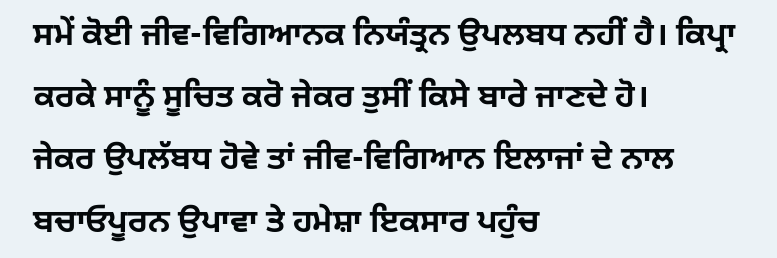ਸਮੇਂ ਕੋਈ ਜੀਵ-ਵਿਗਿਆਨਕ ਨਿਯੰਤ੍ਰਨ ਉਪਲਬਧ ਨਹੀਂ ਹੈ। ਕਿਪ੍ਰਾ ਕਰਕੇ ਸਾਨੂੰ ਸੂਚਿਤ ਕਰੋ ਜੇਕਰ ਤੁਸੀਂ ਕਿਸੇ ਬਾਰੇ ਜਾਣਦੇ ਹੋ।
ਜੇਕਰ ਉਪਲੱਬਧ ਹੋਵੇ ਤਾਂ ਜੀਵ-ਵਿਗਿਆਨ ਇਲਾਜਾਂ ਦੇ ਨਾਲ ਬਚਾਓਪੂਰਨ ਉਪਾਵਾ ਤੇ ਹਮੇਸ਼ਾ ਇਕਸਾਰ ਪਹੁੰਚ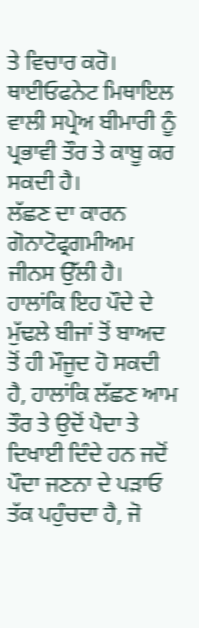ਤੇ ਵਿਚਾਰ ਕਰੋ। ਥਾਈਓਫਨੇਟ ਮਿਥਾਇਲ ਵਾਲੀ ਸਪ੍ਰੇਅ ਬੀਮਾਰੀ ਨੂੰ ਪ੍ਰਭਾਵੀ ਤੌਰ ਤੇ ਕਾਬੂ ਕਰ ਸਕਦੀ ਹੈ।
ਲੱਛਣ ਦਾ ਕਾਰਨ ਗੋਨਾਟੋਫ੍ਰਗਮੀਅਮ ਜੀਨਸ ਉੱਲੀ ਹੈ। ਹਾਲਾਂਕਿ ਇਹ ਪੌਦੇ ਦੇ ਮੁੱਢਲੇ ਬੀਜਾਂ ਤੋਂ ਬਾਅਦ ਤੋਂ ਹੀ ਮੌਜੂਦ ਹੋ ਸਕਦੀ ਹੈ, ਹਾਲਾਂਕਿ ਲੱਛਣ ਆਮ ਤੌਰ ਤੇ ਉਦੋਂ ਪੈਦਾ ਤੇ ਦਿਖਾਈ ਦਿੰਦੇ ਹਨ ਜਦੋਂ ਪੌਦਾ ਜਣਨਾ ਦੇ ਪੜਾਓ ਤੱਕ ਪਹੁੰਚਦਾ ਹੈ, ਜੋ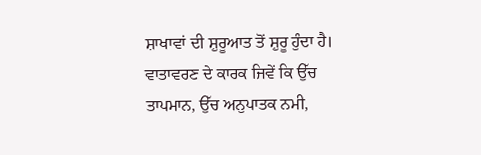ਸ਼ਾਖਾਵਾਂ ਦੀ ਸ਼ੁਰੂਆਤ ਤੋਂ ਸ਼ੁਰੂ ਹੁੰਦਾ ਹੈ। ਵਾਤਾਵਰਣ ਦੇ ਕਾਰਕ ਜਿਵੇਂ ਕਿ ਉੱਚ ਤਾਪਮਾਨ, ਉੱਚ ਅਨੁਪਾਤਕ ਨਮੀ,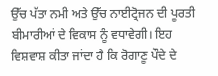ਉੱਚ ਪੱਤਾ ਨਮੀ ਅਤੇ ਉੱਚ ਨਾਈਟ੍ਰੋਜਨ ਦੀ ਪੂਰਤੀ ਬੀਮਾਰੀਆਂ ਦੇ ਵਿਕਾਸ ਨੂੰ ਵਧਾਵੇਗੀ। ਇਹ ਵਿਸ਼ਵਾਸ਼ ਕੀਤਾ ਜਾਂਦਾ ਹੈ ਕਿ ਰੋਗਾਣੂ ਪੌਦੇ ਦੇ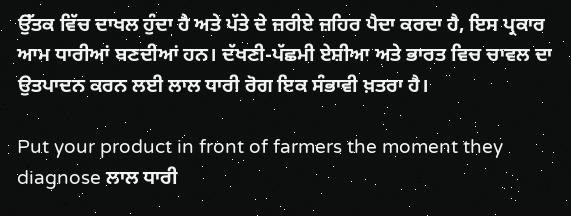ਉੱਤਕ ਵਿੱਚ ਦਾਖਲ ਹੁੰਦਾ ਹੈ ਅਤੇ ਪੱਤੇ ਦੇ ਜ਼ਰੀਏ ਜ਼ਹਿਰ ਪੈਦਾ ਕਰਦਾ ਹੈ, ਇਸ ਪ੍ਰਕਾਰ ਆਮ ਧਾਰੀਆਂ ਬਣਦੀਆਂ ਹਨ। ਦੱਖਣੀ-ਪੱਛਮੀ ਏਸ਼ੀਆ ਅਤੇ ਭਾਰਤ ਵਿਚ ਚਾਵਲ ਦਾ ਉਤਪਾਦਨ ਕਰਨ ਲਈ ਲਾਲ ਧਾਰੀ ਰੋਗ ਇਕ ਸੰਭਾਵੀ ਖ਼ਤਰਾ ਹੈ।

Put your product in front of farmers the moment they diagnose ਲਾਲ ਧਾਰੀ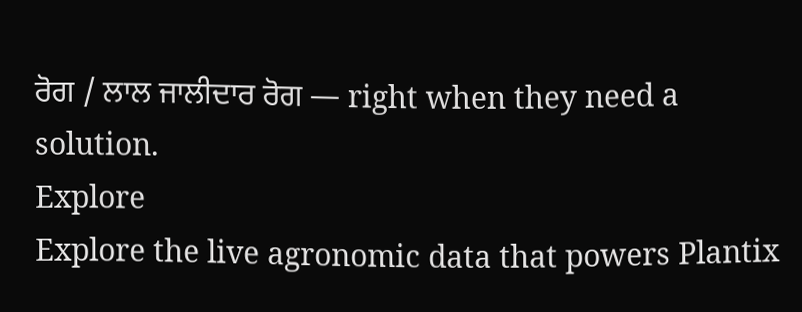ਰੋਗ / ਲਾਲ ਜਾਲੀਦਾਰ ਰੋਗ — right when they need a solution.
Explore
Explore the live agronomic data that powers Plantix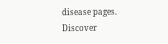disease pages.
Discover